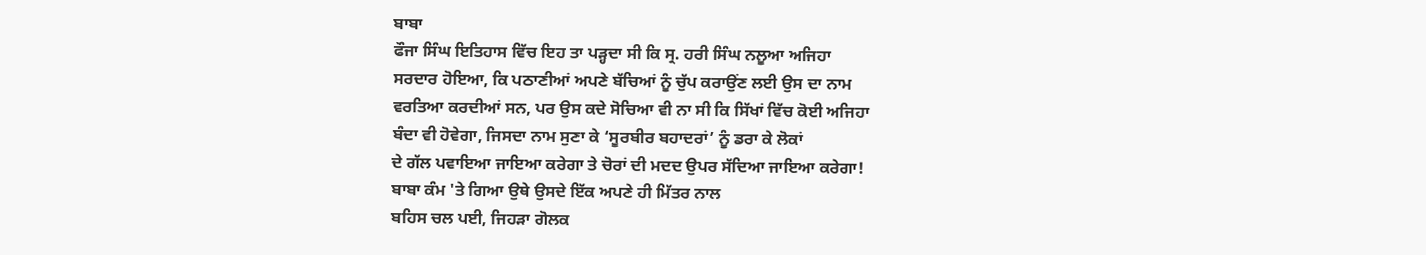ਬਾਬਾ
ਫੌਜਾ ਸਿੰਘ ਇਤਿਹਾਸ ਵਿੱਚ ਇਹ ਤਾ ਪੜ੍ਹਦਾ ਸੀ ਕਿ ਸ੍ਰ. ਹਰੀ ਸਿੰਘ ਨਲੂਆ ਅਜਿਹਾ
ਸਰਦਾਰ ਹੋਇਆ, ਕਿ ਪਠਾਣੀਆਂ ਅਪਣੇ ਬੱਚਿਆਂ ਨੂੰ ਚੁੱਪ ਕਰਾਉਂਣ ਲਈ ਉਸ ਦਾ ਨਾਮ
ਵਰਤਿਆ ਕਰਦੀਆਂ ਸਨ, ਪਰ ਉਸ ਕਦੇ ਸੋਚਿਆ ਵੀ ਨਾ ਸੀ ਕਿ ਸਿੱਖਾਂ ਵਿੱਚ ਕੋਈ ਅਜਿਹਾ
ਬੰਦਾ ਵੀ ਹੋਵੇਗਾ, ਜਿਸਦਾ ਨਾਮ ਸੁਣਾ ਕੇ ‘ਸੂਰਬੀਰ ਬਹਾਦਰਾਂ’ ਨੂੰ ਡਰਾ ਕੇ ਲੋਕਾਂ
ਦੇ ਗੱਲ ਪਵਾਇਆ ਜਾਇਆ ਕਰੇਗਾ ਤੇ ਚੋਰਾਂ ਦੀ ਮਦਦ ਉਪਰ ਸੱਦਿਆ ਜਾਇਆ ਕਰੇਗਾ!
ਬਾਬਾ ਕੰਮ 'ਤੇ ਗਿਆ ਉਥੇ ਉਸਦੇ ਇੱਕ ਅਪਣੇ ਹੀ ਮਿੱਤਰ ਨਾਲ
ਬਹਿਸ ਚਲ ਪਈ, ਜਿਹੜਾ ਗੋਲਕ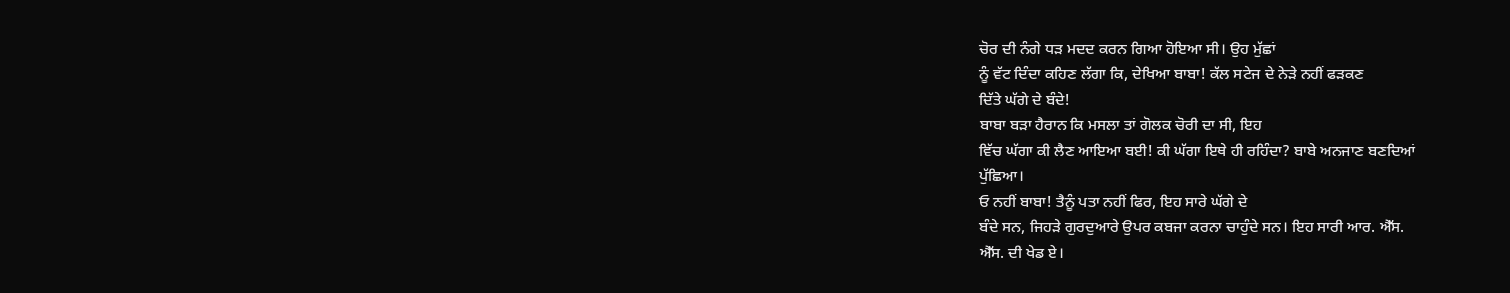ਚੋਰ ਦੀ ਨੰਗੇ ਧੜ ਮਦਦ ਕਰਨ ਗਿਆ ਹੋਇਆ ਸੀ। ਉਹ ਮੁੱਛਾਂ
ਨੂੰ ਵੱਟ ਦਿੰਦਾ ਕਹਿਣ ਲੱਗਾ ਕਿ, ਦੇਖਿਆ ਬਾਬਾ! ਕੱਲ ਸਟੇਜ ਦੇ ਨੇੜੇ ਨਹੀਂ ਫੜਕਣ
ਦਿੱਤੇ ਘੱਗੇ ਦੇ ਬੰਦੇ!
ਬਾਬਾ ਬੜਾ ਹੈਰਾਨ ਕਿ ਮਸਲਾ ਤਾਂ ਗੋਲਕ ਚੋਰੀ ਦਾ ਸੀ, ਇਹ
ਵਿੱਚ ਘੱਗਾ ਕੀ ਲੈਣ ਆਇਆ ਬਈ! ਕੀ ਘੱਗਾ ਇਥੇ ਹੀ ਰਹਿੰਦਾ? ਬਾਬੇ ਅਨਜਾਣ ਬਣਦਿਆਂ
ਪੁੱਛਿਆ।
ਓ ਨਹੀਂ ਬਾਬਾ! ਤੈਨੂੰ ਪਤਾ ਨਹੀਂ ਫਿਰ, ਇਹ ਸਾਰੇ ਘੱਗੇ ਦੇ
ਬੰਦੇ ਸਨ, ਜਿਹੜੇ ਗੁਰਦੁਆਰੇ ਉਪਰ ਕਬਜਾ ਕਰਨਾ ਚਾਹੁੰਦੇ ਸਨ। ਇਹ ਸਾਰੀ ਆਰ. ਐੱਸ.
ਐੱਸ. ਦੀ ਖੇਡ ਏ।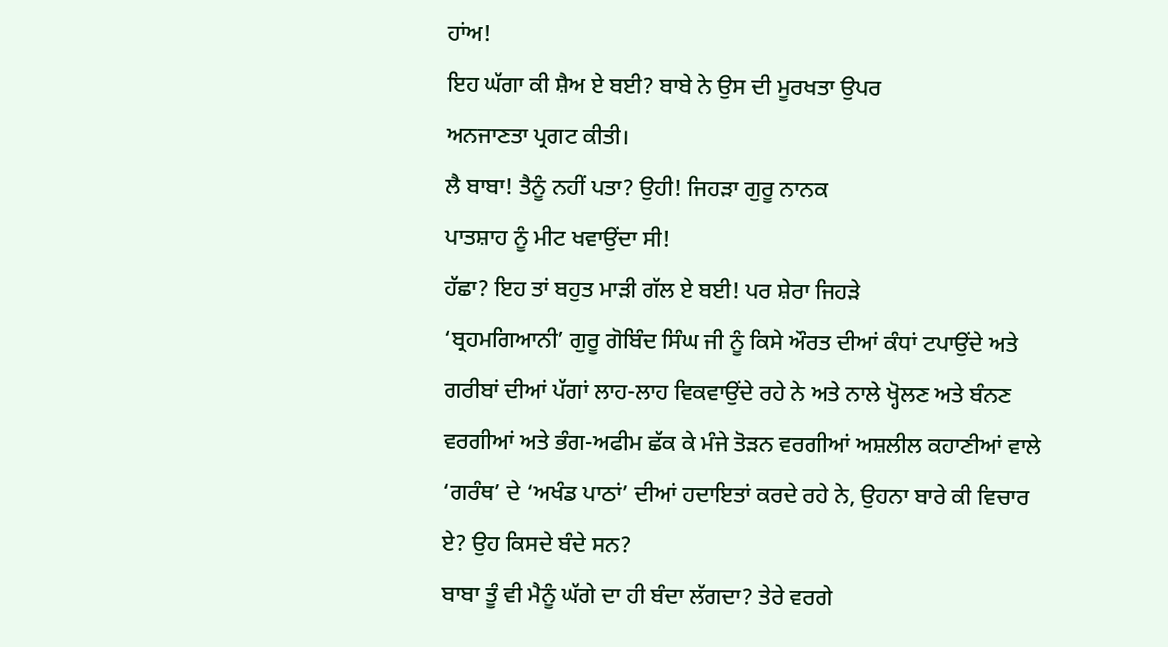ਹਾਂਅ!
ਇਹ ਘੱਗਾ ਕੀ ਸ਼ੈਅ ਏ ਬਈ? ਬਾਬੇ ਨੇ ਉਸ ਦੀ ਮੂਰਖਤਾ ਉਪਰ
ਅਨਜਾਣਤਾ ਪ੍ਰਗਟ ਕੀਤੀ।
ਲੈ ਬਾਬਾ! ਤੈਨੂੰ ਨਹੀਂ ਪਤਾ? ਉਹੀ! ਜਿਹੜਾ ਗੁਰੂ ਨਾਨਕ
ਪਾਤਸ਼ਾਹ ਨੂੰ ਮੀਟ ਖਵਾਉਂਦਾ ਸੀ!
ਹੱਛਾ? ਇਹ ਤਾਂ ਬਹੁਤ ਮਾੜੀ ਗੱਲ ਏ ਬਈ! ਪਰ ਸ਼ੇਰਾ ਜਿਹੜੇ
‘ਬ੍ਰਹਮਗਿਆਨੀ’ ਗੁਰੂ ਗੋਬਿੰਦ ਸਿੰਘ ਜੀ ਨੂੰ ਕਿਸੇ ਔਰਤ ਦੀਆਂ ਕੰਧਾਂ ਟਪਾਉਂਦੇ ਅਤੇ
ਗਰੀਬਾਂ ਦੀਆਂ ਪੱਗਾਂ ਲਾਹ-ਲਾਹ ਵਿਕਵਾਉਂਦੇ ਰਹੇ ਨੇ ਅਤੇ ਨਾਲੇ ਖ੍ਹੋਲਣ ਅਤੇ ਬੰਨਣ
ਵਰਗੀਆਂ ਅਤੇ ਭੰਗ-ਅਫੀਮ ਛੱਕ ਕੇ ਮੰਜੇ ਤੋੜਨ ਵਰਗੀਆਂ ਅਸ਼ਲੀਲ ਕਹਾਣੀਆਂ ਵਾਲੇ
‘ਗਰੰਥ’ ਦੇ ‘ਅਖੰਡ ਪਾਠਾਂ’ ਦੀਆਂ ਹਦਾਇਤਾਂ ਕਰਦੇ ਰਹੇ ਨੇ, ਉਹਨਾ ਬਾਰੇ ਕੀ ਵਿਚਾਰ
ਏ? ਉਹ ਕਿਸਦੇ ਬੰਦੇ ਸਨ?
ਬਾਬਾ ਤੂੰ ਵੀ ਮੈਨੂੰ ਘੱਗੇ ਦਾ ਹੀ ਬੰਦਾ ਲੱਗਦਾ? ਤੇਰੇ ਵਰਗੇ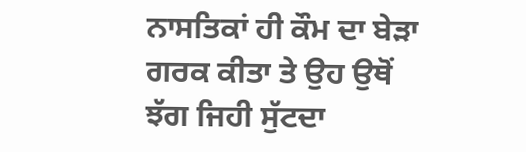ਨਾਸਤਿਕਾਂ ਹੀ ਕੌਮ ਦਾ ਬੇੜਾ ਗਰਕ ਕੀਤਾ ਤੇ ਉਹ ਉਥੋਂ ਝੱਗ ਜਿਹੀ ਸੁੱਟਦਾ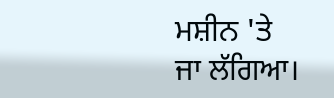ਮਸ਼ੀਨ 'ਤੇ
ਜਾ ਲੱਗਿਆ।